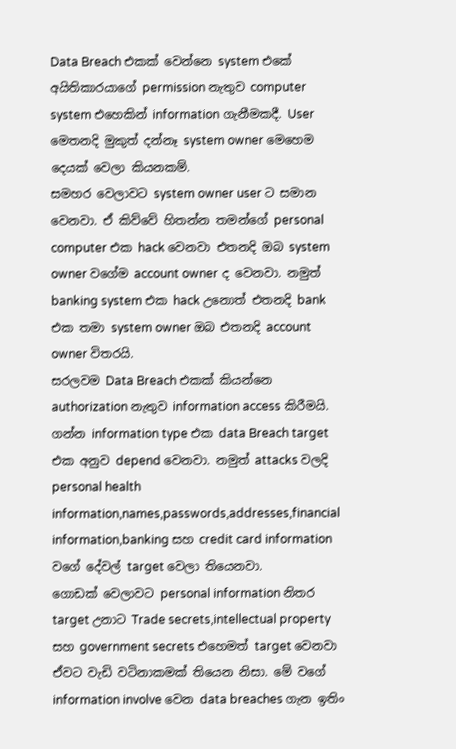Data Breach එකක් වෙන්නෙ system එකේ අයිතිකාරයාගේ permission නැතුව computer system එහෙකින් information ගැනීමකදී. User මෙතනදි මුකුත් දන්නෑ system owner මෙහෙම දෙයක් වෙලා කියනකම්.
සමහර වෙලාවට system owner user ට සමාන වෙනවා. ඒ කිව්වේ හිතන්න තමන්ගේ personal computer එක hack වෙනවා එතනදි ඔබ system owner වගේම account owner ද වෙනවා. නමුත් banking system එක hack උනොත් එතනදි bank එක තමා system owner ඔබ එතනදි account owner විතරයි.
සරලවම Data Breach එකක් කියන්නෙ authorization නැතුව information access කිරීමයි.
ගන්න information type එක data Breach target එක අනුව depend වෙනවා. නමුත් attacks වලදි personal health information,names,passwords,addresses,financial information,banking සහ credit card information වගේ දේවල් target වෙලා තියෙනවා.
ගොඩක් වෙලාවට personal information නිතර target උනාට Trade secrets,intellectual property සහ government secrets එහෙමත් target වෙනවා ඒවට වැඩි වටිනාකමක් තියෙන නිසා. මේ වගේ information involve වෙන data breaches ගැන ඉතිං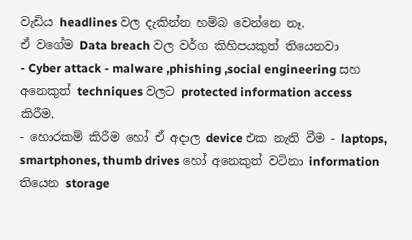වැඩිය headlines වල දැකින්න හම්බ වෙන්නෙ නෑ.
ඒ වගේම Data breach වල වර්ග කිහිපයකුත් තියෙනවා
- Cyber attack - malware ,phishing ,social engineering සහ අනෙකුත් techniques වලට protected information access කිරීම.
- හොරකම් කිරීම හෝ ඒ අදාල device එක නැති වීම - laptops, smartphones, thumb drives හෝ අනෙකුත් වටිනා information තියෙන storage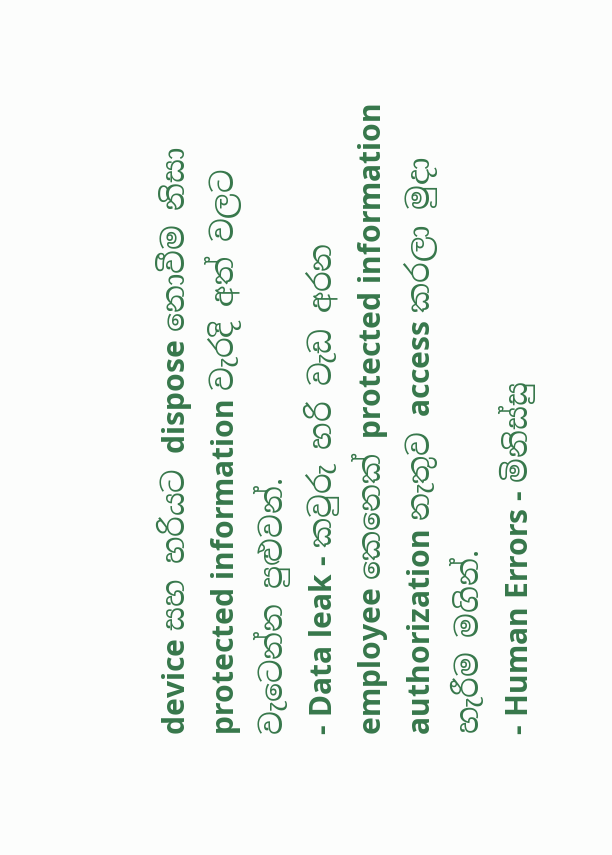device සහ හරියට dispose නොවීම නිසා protected information වැරදි අත් වලට වැටෙන්න පුළුවන්.
- Data leak - කවුරු හරි වැඩ අරන employee කෙනෙක් protected information authorization නැතුව access කරලා මුදා හැරීම මගින්.
- Human Errors - මිනිස්සු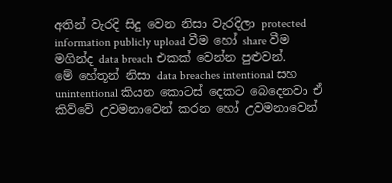අතින් වැරදි සිදු වෙන නිසා වැරදිලා protected information publicly upload වීම හෝ share වීම මගින්ද data breach එකක් වෙන්න පුළුවන්.
මේ හේතූන් නිසා data breaches intentional සහ unintentional කියන කොටස් දෙකට බෙදෙනවා ඒ කිව්වේ උවමනාවෙන් කරන හෝ උවමනාවෙන්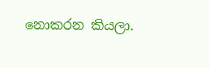නොකරන කියලා.